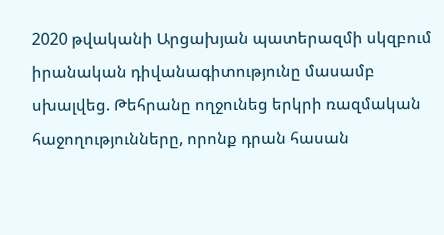2020 թվականի Արցախյան պատերազմի սկզբում իրանական դիվանագիտությունը մասամբ սխալվեց. Թեհրանը ողջունեց երկրի ռազմական հաջողությունները, որոնք դրան հասան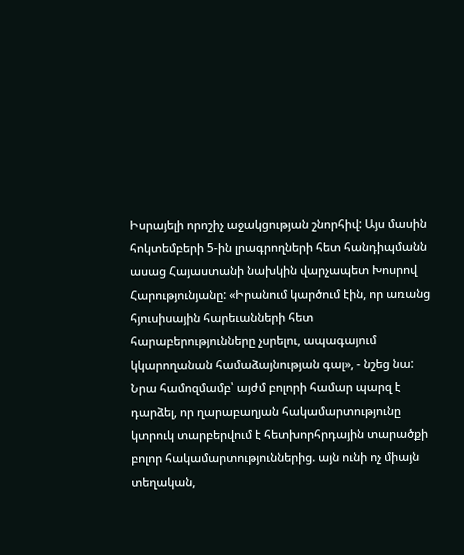Իսրայելի որոշիչ աջակցության շնորհիվ: Այս մասին հոկտեմբերի 5-ին լրագրողների հետ հանդիպմանն ասաց Հայաստանի նախկին վարչապետ Խոսրով Հարությունյանը: «Իրանում կարծում էին, որ առանց հյուսիսային հարեւանների հետ հարաբերությունները չսրելու, ապագայում կկարողանան համաձայնության գալ», - նշեց նա: Նրա համոզմամբ՝ այժմ բոլորի համար պարզ է դարձել, որ ղարաբաղյան հակամարտությունը կտրուկ տարբերվում է հետխորհրդային տարածքի բոլոր հակամարտություններից. այն ունի ոչ միայն տեղական,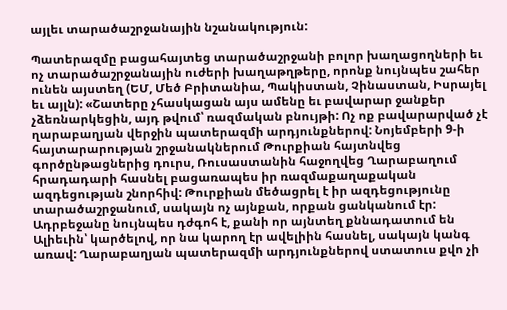այլեւ տարածաշրջանային նշանակություն:

Պատերազմը բացահայտեց տարածաշրջանի բոլոր խաղացողների եւ ոչ տարածաշրջանային ուժերի խաղաթղթերը, որոնք նույնպես շահեր ունեն այստեղ (ԵՄ, Մեծ Բրիտանիա, Պակիստան, Չինաստան, Իսրայել եւ այլն): «Շատերը չհասկացան այս ամենը եւ բավարար ջանքեր չձեռնարկեցին, այդ թվում՝ ռազմական բնույթի: Ոչ ոք բավարարված չէ ղարաբաղյան վերջին պատերազմի արդյունքներով: Նոյեմբերի 9-ի հայտարարության շրջանակներում Թուրքիան հայտնվեց գործընթացներից դուրս, Ռուսաստանին հաջողվեց Ղարաբաղում հրադադարի հասնել բացառապես իր ռազմաքաղաքական ազդեցության շնորհիվ: Թուրքիան մեծացրել է իր ազդեցությունը տարածաշրջանում, սակայն ոչ այնքան, որքան ցանկանում էր: Ադրբեջանը նույնպես դժգոհ է, քանի որ այնտեղ քննադատում են Ալիեւին՝ կարծելով, որ նա կարող էր ավելիին հասնել, սակայն կանգ առավ: Ղարաբաղյան պատերազմի արդյունքներով ստատուս քվո չի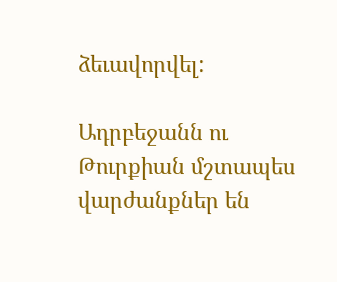ձեւավորվել:

Ադրբեջանն ու Թուրքիան մշտապես վարժանքներ են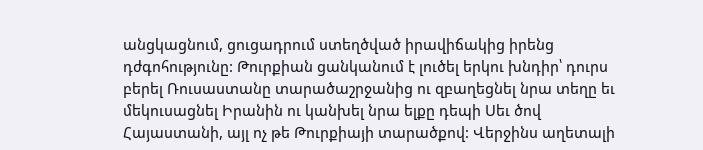անցկացնում, ցուցադրում ստեղծված իրավիճակից իրենց դժգոհությունը: Թուրքիան ցանկանում է լուծել երկու խնդիր՝ դուրս բերել Ռուսաստանը տարածաշրջանից ու զբաղեցնել նրա տեղը եւ մեկուսացնել Իրանին ու կանխել նրա ելքը դեպի Սեւ ծով Հայաստանի, այլ ոչ թե Թուրքիայի տարածքով: Վերջինս աղետալի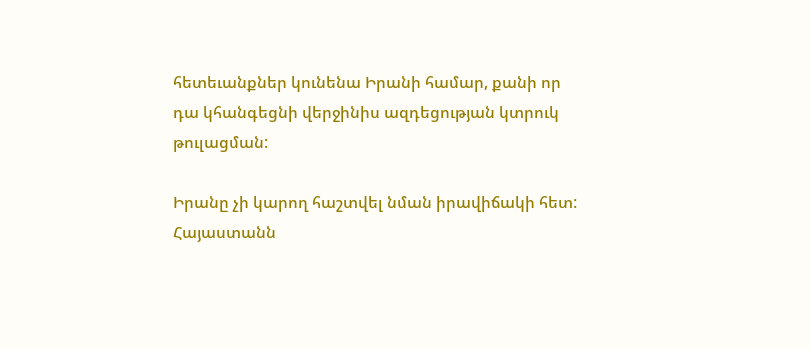հետեւանքներ կունենա Իրանի համար, քանի որ դա կհանգեցնի վերջինիս ազդեցության կտրուկ թուլացման:

Իրանը չի կարող հաշտվել նման իրավիճակի հետ: Հայաստանն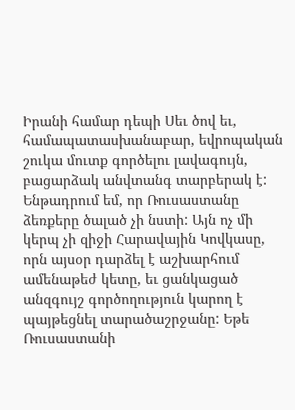Իրանի համար դեպի Սեւ ծով եւ, համապատասխանաբար, եվրոպական շուկա մուտք գործելու լավագույն, բացարձակ անվտանգ տարբերակ է: Ենթադրում եմ, որ Ռուսաստանը ձեռքերը ծալած չի նստի: Այն ոչ մի կերպ չի զիջի Հարավային Կովկասը, որն այսօր դարձել է աշխարհում ամենաթեժ կետը, եւ ցանկացած անզգույշ գործողություն կարող է պայթեցնել տարածաշրջանը: Եթե Ռուսաստանի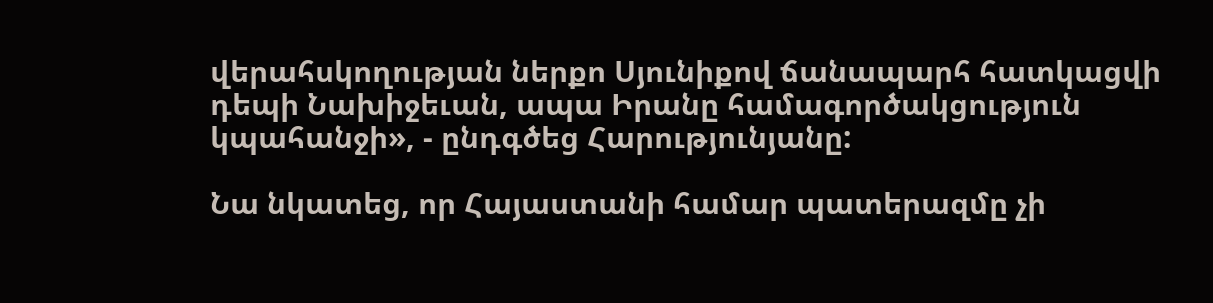վերահսկողության ներքո Սյունիքով ճանապարհ հատկացվի դեպի Նախիջեւան, ապա Իրանը համագործակցություն կպահանջի», - ընդգծեց Հարությունյանը:

Նա նկատեց, որ Հայաստանի համար պատերազմը չի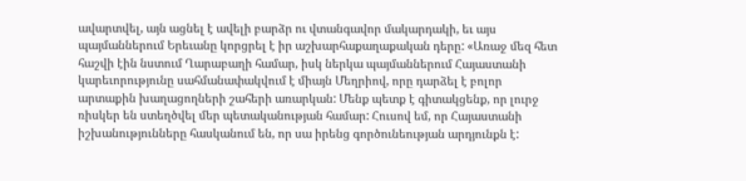ավարտվել, այն ացնել է ավելի բարձր ու վտանգավոր մակարդակի, եւ այս պայմաններում Երեւանը կորցրել է իր աշխարհաքաղաքական դերը: «Առաջ մեզ հետ հաշվի էին նստում Ղարաբաղի համար, իսկ ներկա պայմաններում Հայաստանի կարեւորությունը սահմանափակվում է միայն Մեղրիով, որը դարձել է բոլոր արտաքին խաղացողների շահերի առարկան: Մենք պետք է գիտակցենք, որ լուրջ ռիսկեր են ստեղծվել մեր պետականության համար: Հուսով եմ, որ Հայաստանի իշխանությունները հասկանում են, որ սա իրենց գործունեության արդյունքն է: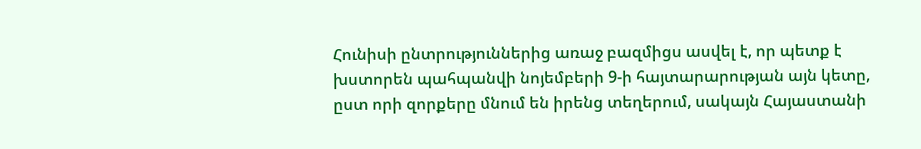Հունիսի ընտրություններից առաջ բազմիցս ասվել է, որ պետք է խստորեն պահպանվի նոյեմբերի 9-ի հայտարարության այն կետը, ըստ որի զորքերը մնում են իրենց տեղերում, սակայն Հայաստանի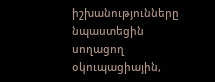իշխանությունները նպաստեցին սողացող օկուպացիային,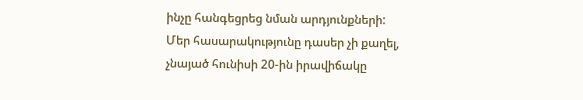ինչը հանգեցրեց նման արդյունքների: Մեր հասարակությունը դասեր չի քաղել, չնայած հունիսի 20-ին իրավիճակը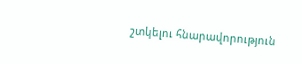շտկելու հնարավորություն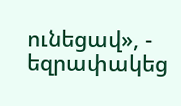ունեցավ», - եզրափակեց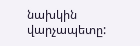նախկին վարչապետը: